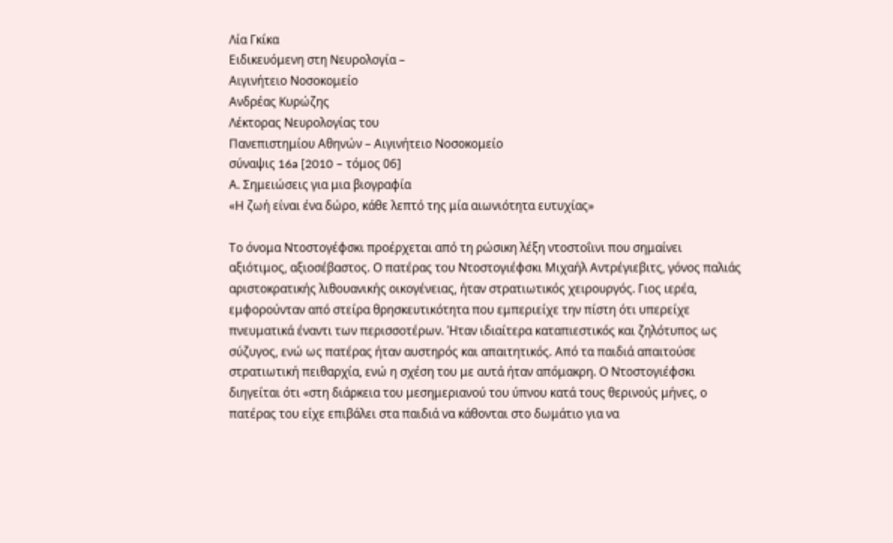Λία Γκίκα
Ειδικευόμενη στη Νευρολογία –
Αιγινήτειο Νοσοκομείο
Ανδρέας Κυρώζης
Λέκτορας Νευρολογίας του
Πανεπιστημίου Αθηνών – Αιγινήτειο Νοσοκομείο
σύναψις 16a [2010 – τόμος 06]
Α. Σημειώσεις για μια βιογραφία
«Η ζωή είναι ένα δώρο, κάθε λεπτό της μία αιωνιότητα ευτυχίας»

Το όνομα Ντοστογέφσκι προέρχεται από τη ρώσικη λέξη ντοστοΐινι που σημαίνει αξιότιμος, αξιοσέβαστος. Ο πατέρας του Ντοστογιέφσκι Μιχαήλ Αντρέγιεβιτς, γόνος παλιάς αριστοκρατικής λιθουανικής οικογένειας, ήταν στρατιωτικός χειρουργός. Γιος ιερέα, εμφορούνταν από στείρα θρησκευτικότητα που εμπεριείχε την πίστη ότι υπερείχε πνευματικά έναντι των περισσοτέρων. Ήταν ιδιαίτερα καταπιεστικός και ζηλότυπος ως σύζυγος, ενώ ως πατέρας ήταν αυστηρός και απαιτητικός. Από τα παιδιά απαιτούσε στρατιωτική πειθαρχία, ενώ η σχέση του με αυτά ήταν απόμακρη. Ο Ντοστογιέφσκι διηγείται ότι «στη διάρκεια του μεσημεριανού του ύπνου κατά τους θερινούς μήνες, ο πατέρας του είχε επιβάλει στα παιδιά να κάθονται στο δωμάτιο για να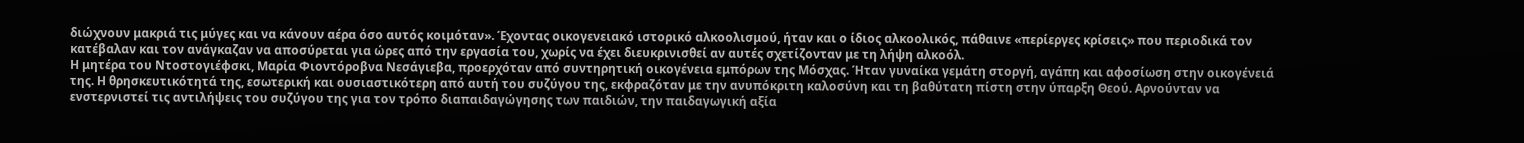διώχνουν μακριά τις μύγες και να κάνουν αέρα όσο αυτός κοιμόταν». Έχοντας οικογενειακό ιστορικό αλκοολισμού, ήταν και ο ίδιος αλκοολικός, πάθαινε «περίεργες κρίσεις» που περιοδικά τον κατέβαλαν και τον ανάγκαζαν να αποσύρεται για ώρες από την εργασία του, χωρίς να έχει διευκρινισθεί αν αυτές σχετίζονταν με τη λήψη αλκοόλ.
Η μητέρα του Ντοστογιέφσκι, Μαρία Φιοντόροβνα Νεσάγιεβα, προερχόταν από συντηρητική οικογένεια εμπόρων της Μόσχας. Ήταν γυναίκα γεμάτη στοργή, αγάπη και αφοσίωση στην οικογένειά της. Η θρησκευτικότητά της, εσωτερική και ουσιαστικότερη από αυτή του συζύγου της, εκφραζόταν με την ανυπόκριτη καλοσύνη και τη βαθύτατη πίστη στην ύπαρξη Θεού. Αρνούνταν να ενστερνιστεί τις αντιλήψεις του συζύγου της για τον τρόπο διαπαιδαγώγησης των παιδιών, την παιδαγωγική αξία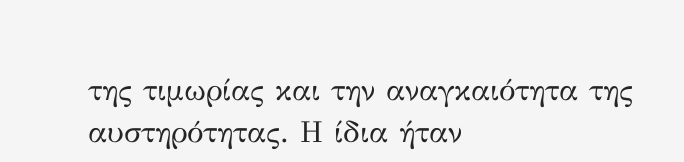της τιμωρίας και την αναγκαιότητα της αυστηρότητας. Η ίδια ήταν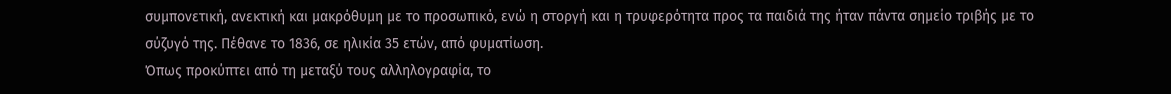συμπονετική, ανεκτική και μακρόθυμη με το προσωπικό, ενώ η στοργή και η τρυφερότητα προς τα παιδιά της ήταν πάντα σημείο τριβής με το σύζυγό της. Πέθανε το 1836, σε ηλικία 35 ετών, από φυματίωση.
Όπως προκύπτει από τη μεταξύ τους αλληλογραφία, το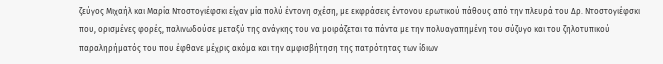ζεύγος Μιχαήλ και Μαρία Ντοστογιέφσκι είχαν μία πολύ έντονη σχέση, με εκφράσεις έντονου ερωτικού πάθους από την πλευρά του Δρ. Ντοστογιέφσκι που, ορισμένες φορές, παλινωδούσε μεταξύ της ανάγκης του να μοιράζεται τα πάντα με την πολυαγαπημένη του σύζυγο και του ζηλοτυπικού παραληρήματός του που έφθανε μέχρις ακόμα και την αμφισβήτηση της πατρότητας των ίδιων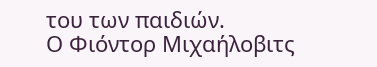του των παιδιών.
Ο Φιόντορ Μιχαήλοβιτς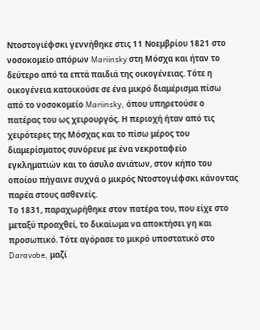Ντοστογιέφσκι γεννήθηκε στις 11 Νοεμβρίου 1821 στο νοσοκομείο απόρων Mariinsky στη Μόσχα και ήταν το δεύτερο από τα επτά παιδιά της οικογένειας. Τότε η οικογένεια κατοικούσε σε ένα μικρό διαμέρισμα πίσω από το νοσοκομείο Mariinsky, όπου υπηρετούσε ο πατέρας του ως χειρουργός. Η περιοχή ήταν από τις χειρότερες της Μόσχας και το πίσω μέρος του διαμερίσματος συνόρευε με ένα νεκροταφείο εγκληματιών και το άσυλο ανιάτων, στον κήπο του οποίου πήγαινε συχνά ο μικρός Ντοστογιέφσκι κάνοντας παρέα στους ασθενείς.
Το 1831, παραχωρήθηκε στον πατέρα του, που είχε στο μεταξύ προαχθεί, το δικαίωμα να αποκτήσει γη και προσωπικό. Τότε αγόρασε το μικρό υποστατικό στο Daravobe, μαζί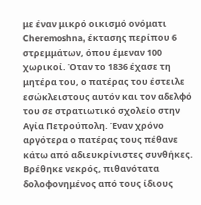με έναν μικρό οικισμό ονόματι Cheremoshna, έκτασης περίπου 6 στρεμμάτων, όπου έμεναν 100 χωρικοί. Όταν το 1836 έχασε τη μητέρα του, ο πατέρας του έστειλε εσώκλειστους αυτόν και τον αδελφό του σε στρατιωτικό σχολείο στην Αγία Πετρούπολη. Έναν χρόνο αργότερα ο πατέρας τους πέθανε κάτω από αδιευκρίνιστες συνθήκες. Βρέθηκε νεκρός, πιθανότατα δολοφονημένος από τους ίδιους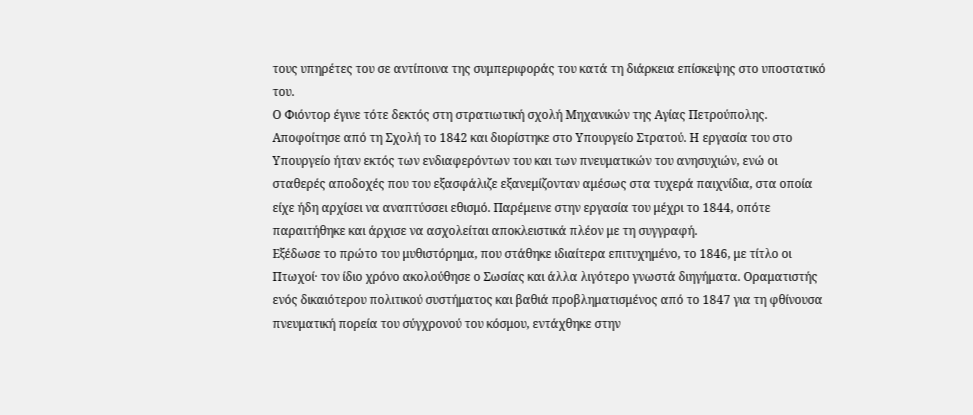τους υπηρέτες του σε αντίποινα της συμπεριφοράς του κατά τη διάρκεια επίσκεψης στο υποστατικό του.
Ο Φιόντορ έγινε τότε δεκτός στη στρατιωτική σχολή Μηχανικών της Αγίας Πετρούπολης. Αποφοίτησε από τη Σχολή το 1842 και διορίστηκε στο Υπουργείο Στρατού. Η εργασία του στο Υπουργείο ήταν εκτός των ενδιαφερόντων του και των πνευματικών του ανησυχιών, ενώ οι σταθερές αποδοχές που του εξασφάλιζε εξανεμίζονταν αμέσως στα τυχερά παιχνίδια, στα οποία είχε ήδη αρχίσει να αναπτύσσει εθισμό. Παρέμεινε στην εργασία του μέχρι το 1844, οπότε παραιτήθηκε και άρχισε να ασχολείται αποκλειστικά πλέον με τη συγγραφή.
Εξέδωσε το πρώτο του μυθιστόρημα, που στάθηκε ιδιαίτερα επιτυχημένο, το 1846, με τίτλο οι Πτωχοί· τον ίδιο χρόνο ακολούθησε ο Σωσίας και άλλα λιγότερο γνωστά διηγήματα. Οραματιστής ενός δικαιότερου πολιτικού συστήματος και βαθιά προβληματισμένος από το 1847 για τη φθίνουσα πνευματική πορεία του σύγχρονού του κόσμου, εντάχθηκε στην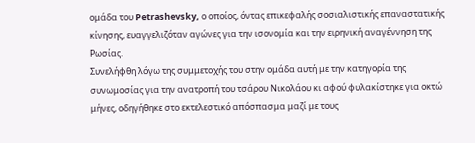ομάδα του Petrashevsky, ο οποίος, όντας επικεφαλής σοσιαλιστικής επαναστατικής κίνησης, ευαγγελιζόταν αγώνες για την ισονομία και την ειρηνική αναγέννηση της Ρωσίας.
Συνελήφθη λόγω της συμμετοχής του στην ομάδα αυτή με την κατηγορία της συνωμοσίας για την ανατροπή του τσάρου Νικολάου κι αφού φυλακίστηκε για οκτώ μήνες, οδηγήθηκε στο εκτελεστικό απόσπασμα μαζί με τους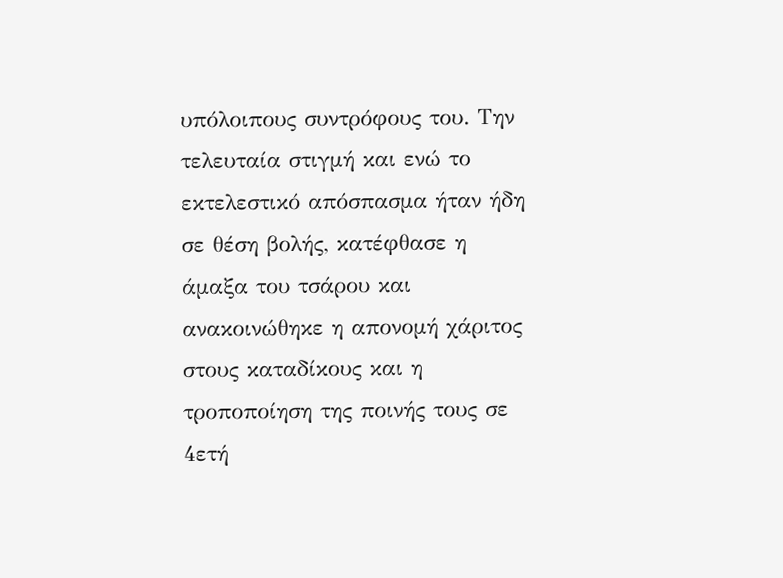υπόλοιπους συντρόφους του. Την τελευταία στιγμή και ενώ το εκτελεστικό απόσπασμα ήταν ήδη σε θέση βολής, κατέφθασε η άμαξα του τσάρου και ανακοινώθηκε η απονομή χάριτος στους καταδίκους και η τροποποίηση της ποινής τους σε 4ετή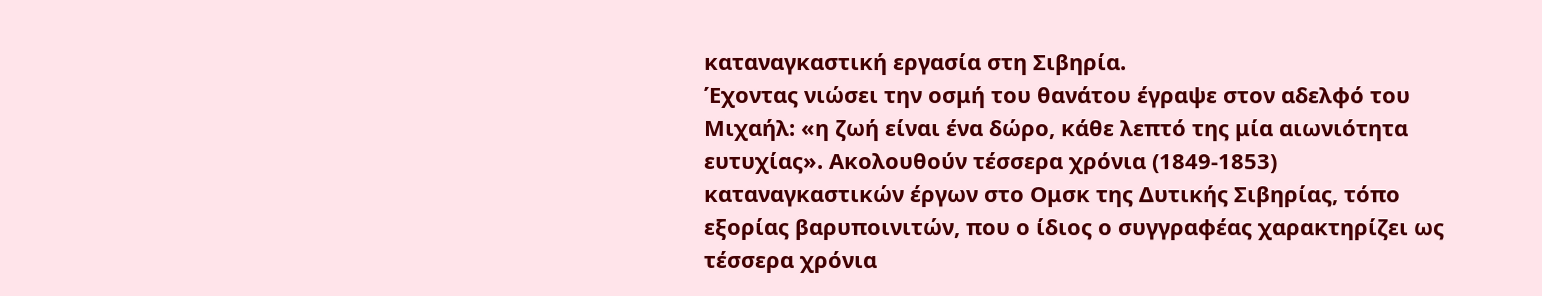καταναγκαστική εργασία στη Σιβηρία.
Έχοντας νιώσει την οσμή του θανάτου έγραψε στον αδελφό του Μιχαήλ: «η ζωή είναι ένα δώρο, κάθε λεπτό της μία αιωνιότητα ευτυχίας». Ακολουθούν τέσσερα χρόνια (1849-1853) καταναγκαστικών έργων στο Ομσκ της Δυτικής Σιβηρίας, τόπο εξορίας βαρυποινιτών, που ο ίδιος ο συγγραφέας χαρακτηρίζει ως τέσσερα χρόνια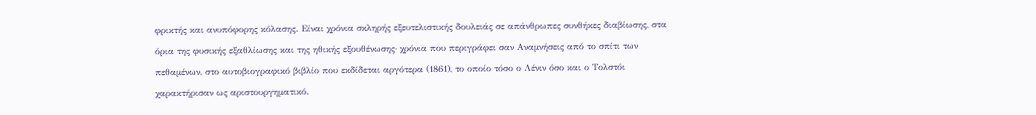φρικτής και ανυπόφορης κόλασης. Είναι χρόνια σκληρής εξευτελιστικής δουλειάς σε απάνθρωπες συνθήκες διαβίωσης, στα όρια της φυσικής εξαθλίωσης και της ηθικής εξουθένωσης· χρόνια που περιγράφει σαν Αναμνήσεις από το σπίτι των πεθαμένων, στο αυτοβιογραφικό βιβλίο που εκδίδεται αργότερα (1861), το οποίο τόσο ο Λένιν όσο και ο Τολστόι χαρακτήρισαν ως αριστουργηματικό.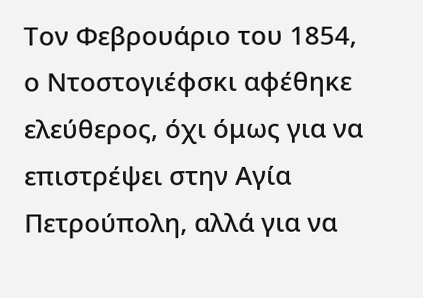Τον Φεβρουάριο του 1854, ο Ντοστογιέφσκι αφέθηκε ελεύθερος, όχι όμως για να επιστρέψει στην Αγία Πετρούπολη, αλλά για να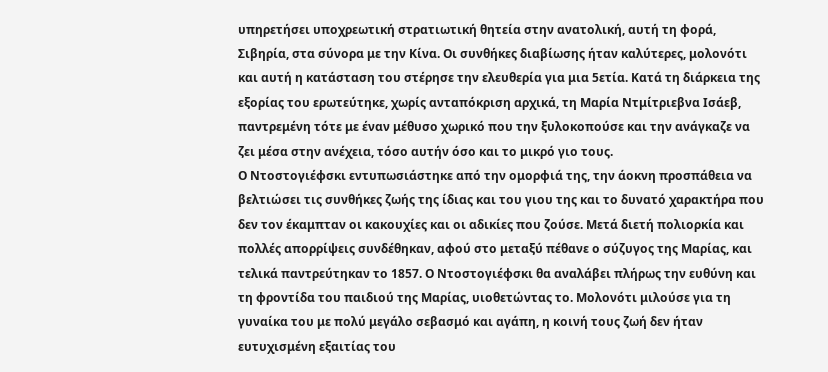υπηρετήσει υποχρεωτική στρατιωτική θητεία στην ανατολική, αυτή τη φορά, Σιβηρία, στα σύνορα με την Κίνα. Οι συνθήκες διαβίωσης ήταν καλύτερες, μολονότι και αυτή η κατάσταση του στέρησε την ελευθερία για μια 5ετία. Κατά τη διάρκεια της εξορίας του ερωτεύτηκε, χωρίς ανταπόκριση αρχικά, τη Μαρία Ντμίτριεβνα Ισάεβ, παντρεμένη τότε με έναν μέθυσο χωρικό που την ξυλοκοπούσε και την ανάγκαζε να ζει μέσα στην ανέχεια, τόσο αυτήν όσο και το μικρό γιο τους.
Ο Nτοστογιέφσκι εντυπωσιάστηκε από την ομορφιά της, την άοκνη προσπάθεια να βελτιώσει τις συνθήκες ζωής της ίδιας και του γιου της και το δυνατό χαρακτήρα που δεν τον έκαμπταν οι κακουχίες και οι αδικίες που ζούσε. Μετά διετή πολιορκία και πολλές απορρίψεις συνδέθηκαν, αφού στο μεταξύ πέθανε ο σύζυγος της Μαρίας, και τελικά παντρεύτηκαν το 1857. Ο Ντοστογιέφσκι θα αναλάβει πλήρως την ευθύνη και τη φροντίδα του παιδιού της Μαρίας, υιοθετώντας το. Μολονότι μιλούσε για τη γυναίκα του με πολύ μεγάλο σεβασμό και αγάπη, η κοινή τους ζωή δεν ήταν ευτυχισμένη εξαιτίας του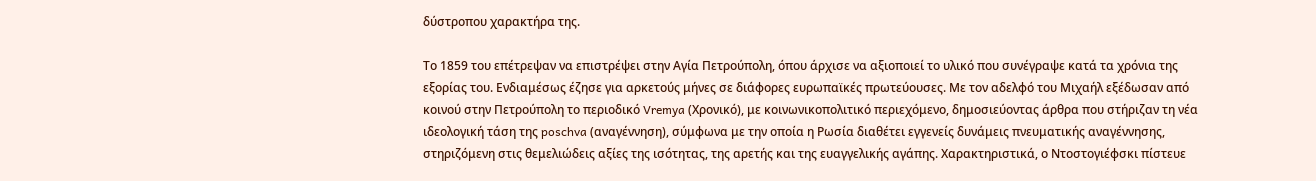δύστροπου χαρακτήρα της.

Το 1859 του επέτρεψαν να επιστρέψει στην Αγία Πετρούπολη, όπου άρχισε να αξιοποιεί το υλικό που συνέγραψε κατά τα χρόνια της εξορίας του. Ενδιαμέσως έζησε για αρκετούς μήνες σε διάφορες ευρωπαϊκές πρωτεύουσες. Με τον αδελφό του Μιχαήλ εξέδωσαν από κοινού στην Πετρούπολη το περιοδικό Vremya (Χρονικό), με κοινωνικοπολιτικό περιεχόμενο, δημοσιεύοντας άρθρα που στήριζαν τη νέα ιδεολογική τάση της poschva (αναγέννηση), σύμφωνα με την οποία η Ρωσία διαθέτει εγγενείς δυνάμεις πνευματικής αναγέννησης, στηριζόμενη στις θεμελιώδεις αξίες της ισότητας, της αρετής και της ευαγγελικής αγάπης. Χαρακτηριστικά, ο Ντοστογιέφσκι πίστευε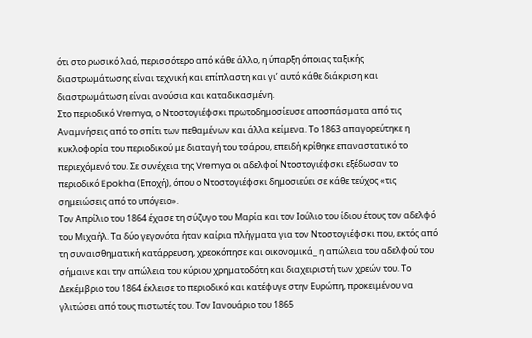ότι στο ρωσικό λαό, περισσότερο από κάθε άλλο, η ύπαρξη όποιας ταξικής διαστρωμάτωσης είναι τεχνική και επίπλαστη και γι’ αυτό κάθε διάκριση και διαστρωμάτωση είναι ανούσια και καταδικασμένη.
Στο περιοδικό Vremya, ο Ντοστογιέφσκι πρωτοδημοσίευσε αποσπάσματα από τις Αναμνήσεις από το σπίτι των πεθαμένων και άλλα κείμενα. Το 1863 απαγορεύτηκε η κυκλοφορία του περιοδικού με διαταγή του τσάρου, επειδή κρίθηκε επαναστατικό το περιεχόμενό του. Σε συνέχεια της Vremya οι αδελφοί Ντοστογιέφσκι εξέδωσαν το περιοδικό Epokha (Εποχή), όπου ο Ντοστογιέφσκι δημοσιεύει σε κάθε τεύχος «τις σημειώσεις από το υπόγειο».
Τον Απρίλιο του 1864 έχασε τη σύζυγο του Μαρία και τον Ιούλιο του ίδιου έτους τον αδελφό του Μιχαήλ. Τα δύο γεγονότα ήταν καίρια πλήγματα για τον Ντοστογιέφσκι που, εκτός από τη συναισθηματική κατάρρευση, χρεοκόπησε και οικονομικά_ η απώλεια του αδελφού του σήμαινε και την απώλεια του κύριου χρηματοδότη και διαχειριστή των χρεών του. Το Δεκέμβριο του 1864 έκλεισε το περιοδικό και κατέφυγε στην Ευρώπη, προκειμένου να γλιτώσει από τους πιστωτές του. Τον Ιανουάριο του 1865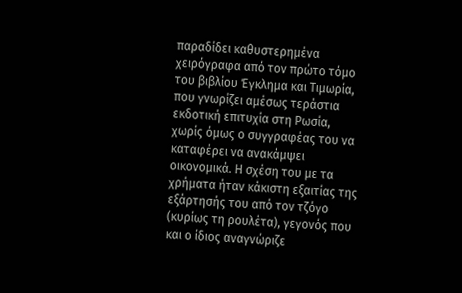παραδίδει καθυστερημένα χειρόγραφα από τον πρώτο τόμο του βιβλίου Έγκλημα και Τιμωρία, που γνωρίζει αμέσως τεράστια εκδοτική επιτυχία στη Ρωσία, χωρίς όμως ο συγγραφέας του να καταφέρει να ανακάμψει οικονομικά. Η σχέση του με τα χρήματα ήταν κάκιστη εξαιτίας της εξάρτησής του από τον τζόγο (κυρίως τη ρουλέτα), γεγονός που και ο ίδιος αναγνώριζε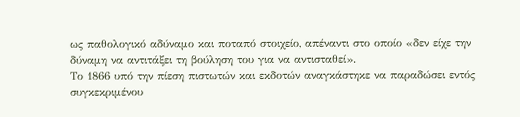ως παθολογικό αδύναμο και ποταπό στοιχείο, απέναντι στο οποίο «δεν είχε την δύναμη να αντιτάξει τη βούληση του για να αντισταθεί».
Το 1866 υπό την πίεση πιστωτών και εκδοτών αναγκάστηκε να παραδώσει εντός συγκεκριμένου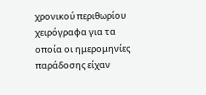χρονικού περιθωρίου χειρόγραφα για τα οποία οι ημερομηνίες παράδοσης είχαν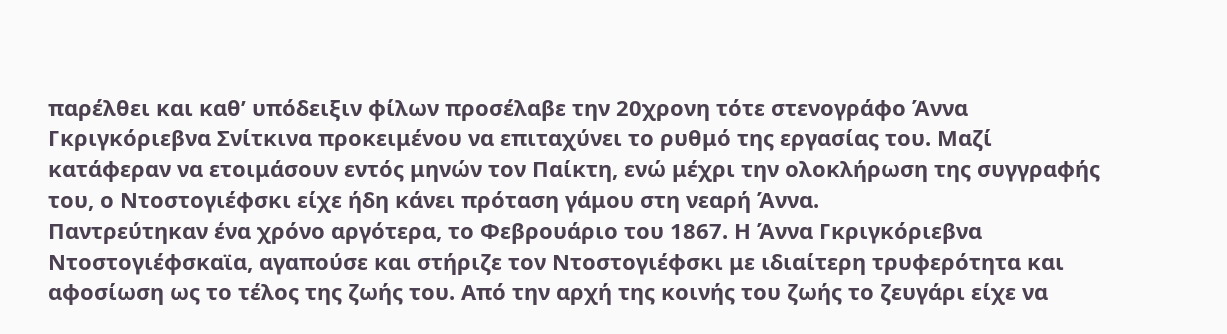παρέλθει και καθ’ υπόδειξιν φίλων προσέλαβε την 20χρονη τότε στενογράφο Άννα Γκριγκόριεβνα Σνίτκινα προκειμένου να επιταχύνει το ρυθμό της εργασίας του. Μαζί κατάφεραν να ετοιμάσουν εντός μηνών τον Παίκτη, ενώ μέχρι την ολοκλήρωση της συγγραφής του, ο Ντοστογιέφσκι είχε ήδη κάνει πρόταση γάμου στη νεαρή Άννα.
Παντρεύτηκαν ένα χρόνο αργότερα, το Φεβρουάριο του 1867. Η Άννα Γκριγκόριεβνα Ντοστογιέφσκαϊα, αγαπούσε και στήριζε τον Ντοστογιέφσκι με ιδιαίτερη τρυφερότητα και αφοσίωση ως το τέλος της ζωής του. Από την αρχή της κοινής του ζωής το ζευγάρι είχε να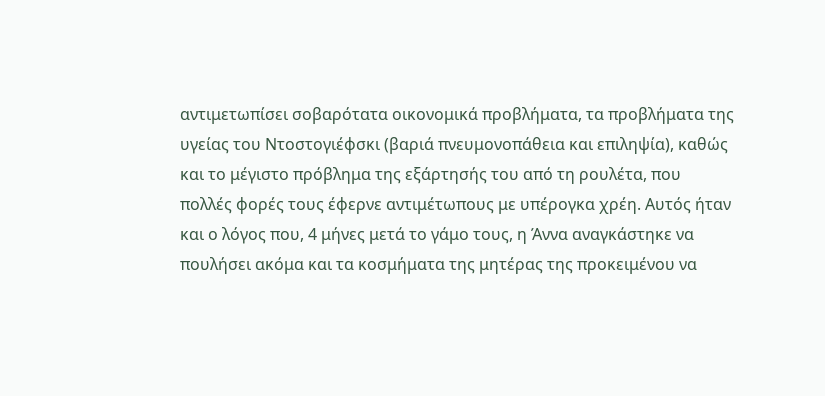αντιμετωπίσει σοβαρότατα οικονομικά προβλήματα, τα προβλήματα της υγείας του Ντοστογιέφσκι (βαριά πνευμονοπάθεια και επιληψία), καθώς και το μέγιστο πρόβλημα της εξάρτησής του από τη ρουλέτα, που πολλές φορές τους έφερνε αντιμέτωπους με υπέρογκα χρέη. Αυτός ήταν και ο λόγος που, 4 μήνες μετά το γάμο τους, η Άννα αναγκάστηκε να πουλήσει ακόμα και τα κοσμήματα της μητέρας της προκειμένου να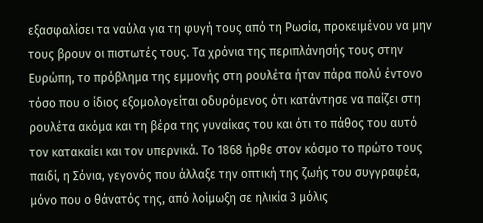εξασφαλίσει τα ναύλα για τη φυγή τους από τη Ρωσία, προκειμένου να μην τους βρουν οι πιστωτές τους. Τα χρόνια της περιπλάνησής τους στην Ευρώπη, το πρόβλημα της εμμονής στη ρουλέτα ήταν πάρα πολύ έντονο τόσο που ο ίδιος εξομολογείται οδυρόμενος ότι κατάντησε να παίζει στη ρουλέτα ακόμα και τη βέρα της γυναίκας του και ότι το πάθος του αυτό τον κατακαίει και τον υπερνικά. Το 1868 ήρθε στον κόσμο το πρώτο τους παιδί, η Σόνια, γεγονός που άλλαξε την οπτική της ζωής του συγγραφέα, μόνο που ο θάνατός της, από λοίμωξη σε ηλικία 3 μόλις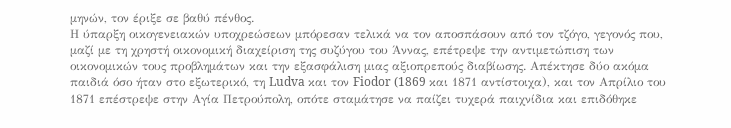μηνών, τον έριξε σε βαθύ πένθος.
Η ύπαρξη οικογενειακών υποχρεώσεων μπόρεσαν τελικά να τον αποσπάσουν από τον τζόγο, γεγονός που, μαζί με τη χρηστή οικονομική διαχείριση της συζύγου του Άννας, επέτρεψε την αντιμετώπιση των οικονομικών τους προβλημάτων και την εξασφάλιση μιας αξιοπρεπούς διαβίωσης. Απέκτησε δύο ακόμα παιδιά όσο ήταν στο εξωτερικό, τη Ludva και τον Fiodor (1869 και 1871 αντίστοιχα), και τον Απρίλιο του 1871 επέστρεψε στην Αγία Πετρούπολη, οπότε σταμάτησε να παίζει τυχερά παιχνίδια και επιδόθηκε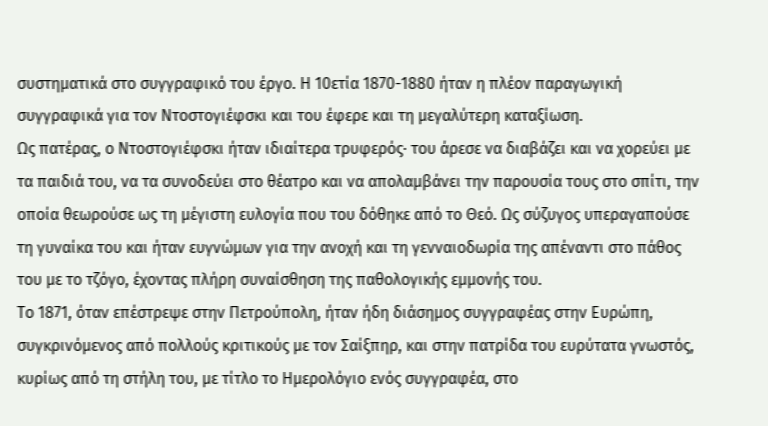συστηματικά στο συγγραφικό του έργο. Η 10ετία 1870-1880 ήταν η πλέον παραγωγική συγγραφικά για τον Ντοστογιέφσκι και του έφερε και τη μεγαλύτερη καταξίωση.
Ως πατέρας, ο Ντοστογιέφσκι ήταν ιδιαίτερα τρυφερός· του άρεσε να διαβάζει και να χορεύει με τα παιδιά του, να τα συνοδεύει στο θέατρο και να απολαμβάνει την παρουσία τους στο σπίτι, την οποία θεωρούσε ως τη μέγιστη ευλογία που του δόθηκε από το Θεό. Ως σύζυγος υπεραγαπούσε τη γυναίκα του και ήταν ευγνώμων για την ανοχή και τη γενναιοδωρία της απέναντι στο πάθος του με το τζόγο, έχοντας πλήρη συναίσθηση της παθολογικής εμμονής του.
Το 1871, όταν επέστρεψε στην Πετρούπολη, ήταν ήδη διάσημος συγγραφέας στην Ευρώπη, συγκρινόμενος από πολλούς κριτικούς με τον Σαίξπηρ, και στην πατρίδα του ευρύτατα γνωστός, κυρίως από τη στήλη του, με τίτλο το Ημερολόγιο ενός συγγραφέα, στο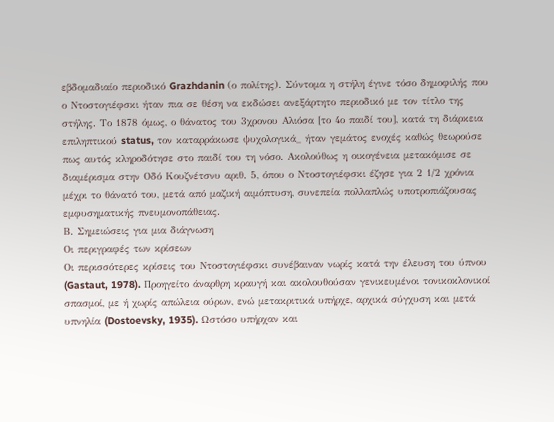εβδομαδιαίο περιοδικό Grazhdanin (ο πολίτης). Σύντομα η στήλη έγινε τόσο δημοφιλής που ο Ντοστογιέφσκι ήταν πια σε θέση να εκδώσει ανεξάρτητο περιοδικό με τον τίτλο της στήλης. Το 1878 όμως, ο θάνατος του 3χρονου Αλιόσα [το 4ο παιδί του], κατά τη διάρκεια επιληπτικού status, τον καταρράκωσε ψυχολογικά_ ήταν γεμάτος ενοχές καθώς θεωρούσε πως αυτός κληροδότησε στο παιδί του τη νόσο. Ακολούθως η οικογένεια μετακόμισε σε διαμέρισμα στην Οδό Κουζνέτσνυ αριθ. 5, όπου ο Ντοστογιέφσκι έζησε για 2 1/2 χρόνια μέχρι το θάνατό του, μετά από μαζική αιμόπτυση, συνεπεία πολλαπλώς υποτροπιάζουσας εμφυσηματικής πνευμονοπάθειας.
Β. Σημειώσεις για μια διάγνωση
Οι περιγραφές των κρίσεων
Οι περισσότερες κρίσεις του Ντοστογιέφσκι συνέβαιναν νωρίς κατά την έλευση του ύπνου (Gastaut, 1978). Προηγείτο άναρθρη κραυγή και ακολουθούσαν γενικευμένοι τονικοκλονικοί σπασμοί, με ή χωρίς απώλεια ούρων, ενώ μετακριτικά υπήρχε, αρχικά σύγχυση και μετά υπνηλία (Dostoevsky, 1935). Ωστόσο υπήρχαν και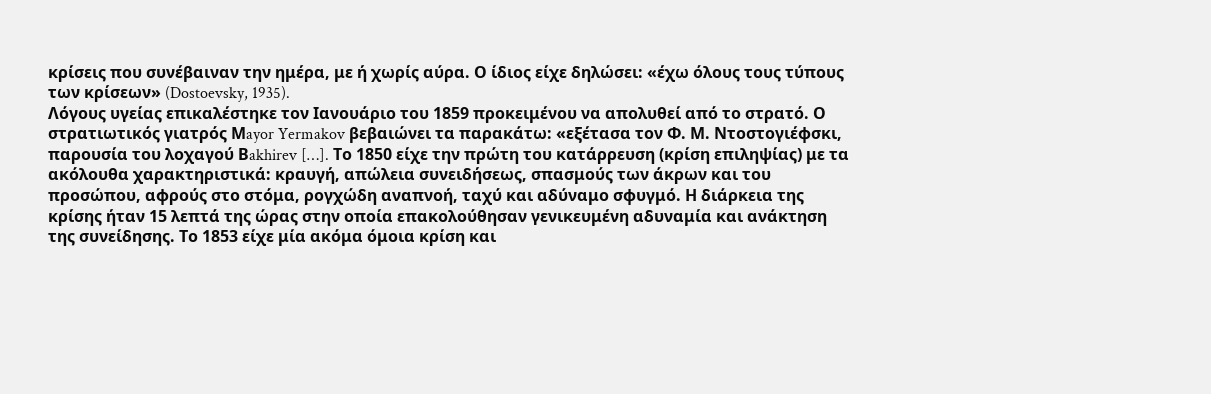κρίσεις που συνέβαιναν την ημέρα, με ή χωρίς αύρα. Ο ίδιος είχε δηλώσει: «έχω όλους τους τύπους των κρίσεων» (Dostoevsky, 1935).
Λόγους υγείας επικαλέστηκε τον Ιανουάριο του 1859 προκειμένου να απολυθεί από το στρατό. Ο στρατιωτικός γιατρός Μayor Yermakov βεβαιώνει τα παρακάτω: «εξέτασα τον Φ. Μ. Ντοστογιέφσκι, παρουσία του λοχαγού Βakhirev […]. Το 1850 είχε την πρώτη του κατάρρευση (κρίση επιληψίας) με τα ακόλουθα χαρακτηριστικά: κραυγή, απώλεια συνειδήσεως, σπασμούς των άκρων και του προσώπου, αφρούς στο στόμα, ρογχώδη αναπνοή, ταχύ και αδύναμο σφυγμό. Η διάρκεια της κρίσης ήταν 15 λεπτά της ώρας στην οποία επακολούθησαν γενικευμένη αδυναμία και ανάκτηση της συνείδησης. Το 1853 είχε μία ακόμα όμοια κρίση και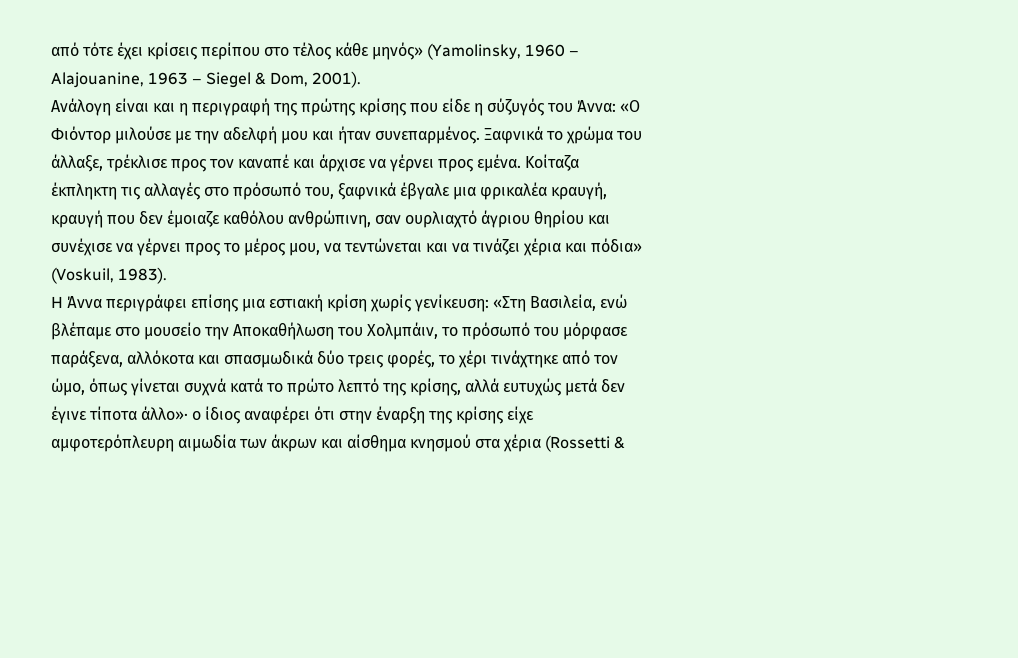από τότε έχει κρίσεις περίπου στο τέλος κάθε μηνός» (Yamolinsky, 1960 – Alajouanine, 1963 – Siegel & Dom, 2001).
Ανάλογη είναι και η περιγραφή της πρώτης κρίσης που είδε η σύζυγός του Άννα: «Ο Φιόντορ μιλούσε με την αδελφή μου και ήταν συνεπαρμένος. Ξαφνικά το χρώμα του άλλαξε, τρέκλισε προς τον καναπέ και άρχισε να γέρνει προς εμένα. Κοίταζα έκπληκτη τις αλλαγές στο πρόσωπό του, ξαφνικά έβγαλε μια φρικαλέα κραυγή, κραυγή που δεν έμοιαζε καθόλου ανθρώπινη, σαν ουρλιαχτό άγριου θηρίου και συνέχισε να γέρνει προς το μέρος μου, να τεντώνεται και να τινάζει χέρια και πόδια» (Voskuil, 1983).
H Άννα περιγράφει επίσης μια εστιακή κρίση χωρίς γενίκευση: «Στη Βασιλεία, ενώ βλέπαμε στο μουσείο την Αποκαθήλωση του Χολμπάιν, το πρόσωπό του μόρφασε παράξενα, αλλόκοτα και σπασμωδικά δύο τρεις φορές, το χέρι τινάχτηκε από τον ώμο, όπως γίνεται συχνά κατά το πρώτο λεπτό της κρίσης, αλλά ευτυχώς μετά δεν έγινε τίποτα άλλο»· ο ίδιος αναφέρει ότι στην έναρξη της κρίσης είχε αμφοτερόπλευρη αιμωδία των άκρων και αίσθημα κνησμού στα χέρια (Rossetti &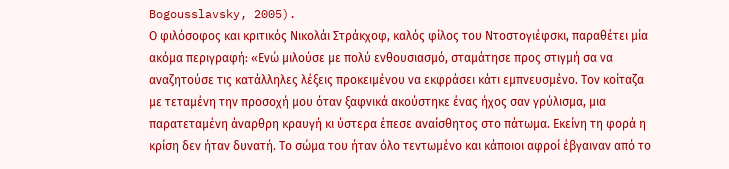Bogousslavsky, 2005).
Ο φιλόσοφος και κριτικός Νικολάι Στράκχοφ, καλός φίλος του Ντοστογιέφσκι, παραθέτει μία ακόμα περιγραφή: «Ενώ μιλούσε με πολύ ενθουσιασμό, σταμάτησε προς στιγμή σα να αναζητούσε τις κατάλληλες λέξεις προκειμένου να εκφράσει κάτι εμπνευσμένο. Τον κοίταζα με τεταμένη την προσοχή μου όταν ξαφνικά ακούστηκε ένας ήχος σαν γρύλισμα, μια παρατεταμένη άναρθρη κραυγή κι ύστερα έπεσε αναίσθητος στο πάτωμα. Εκείνη τη φορά η κρίση δεν ήταν δυνατή. Το σώμα του ήταν όλο τεντωμένο και κάποιοι αφροί έβγαιναν από το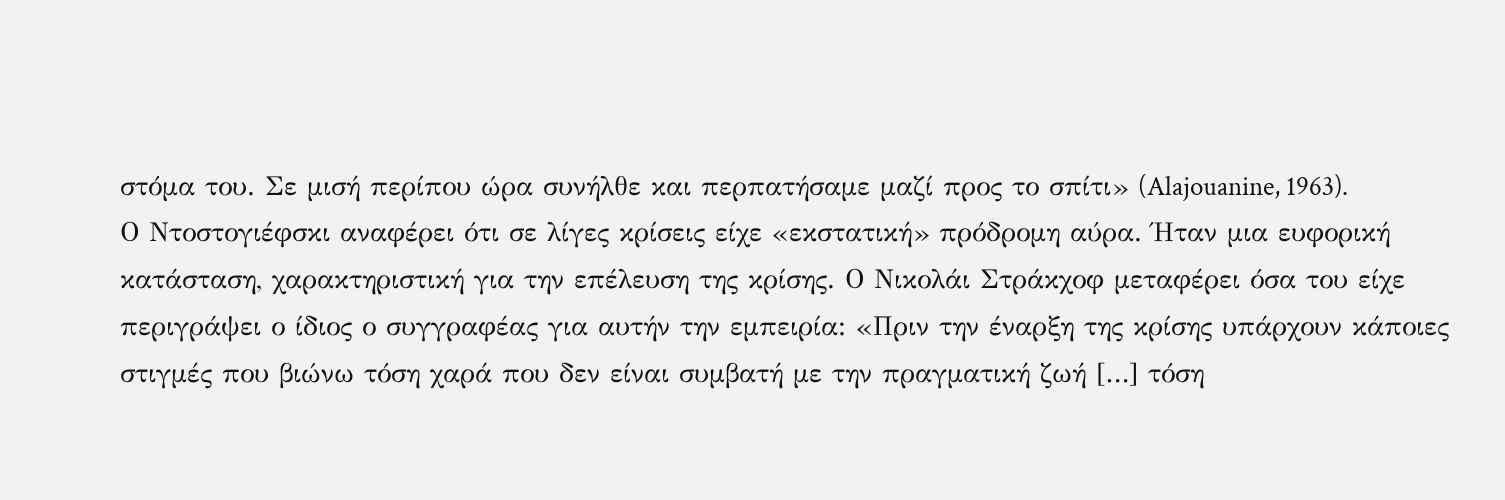στόμα του. Σε μισή περίπου ώρα συνήλθε και περπατήσαμε μαζί προς το σπίτι» (Alajouanine, 1963).
Ο Ντοστογιέφσκι αναφέρει ότι σε λίγες κρίσεις είχε «εκστατική» πρόδρομη αύρα. Ήταν μια ευφορική κατάσταση, χαρακτηριστική για την επέλευση της κρίσης. Ο Νικολάι Στράκχοφ μεταφέρει όσα του είχε περιγράψει ο ίδιος ο συγγραφέας για αυτήν την εμπειρία: «Πριν την έναρξη της κρίσης υπάρχουν κάποιες στιγμές που βιώνω τόση χαρά που δεν είναι συμβατή με την πραγματική ζωή […] τόση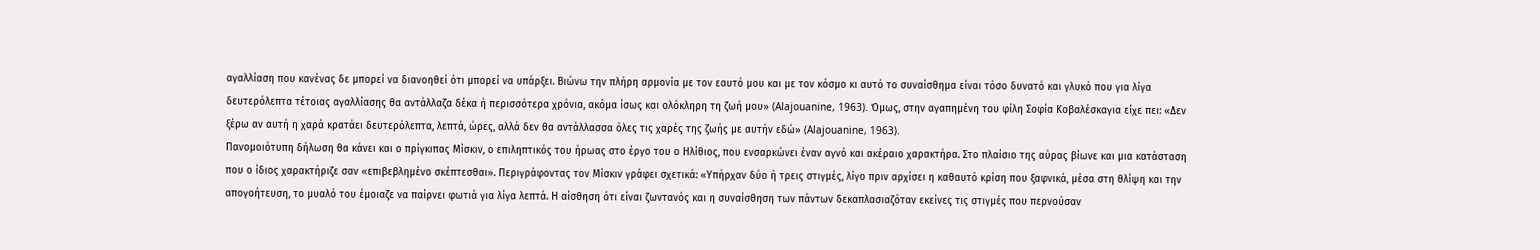αγαλλίαση που κανένας δε μπορεί να διανοηθεί ότι μπορεί να υπάρξει. Βιώνω την πλήρη αρμονία με τον εαυτό μου και με τον κόσμο κι αυτό το συναίσθημα είναι τόσο δυνατό και γλυκό που για λίγα δευτερόλεπτα τέτοιας αγαλλίασης θα αντάλλαζα δέκα ή περισσότερα χρόνια, ακόμα ίσως και ολόκληρη τη ζωή μου» (Alajouanine, 1963). Όμως, στην αγαπημένη του φίλη Σοφία Κοβαλέσκαγια είχε πει: «Δεν ξέρω αν αυτή η χαρά κρατάει δευτερόλεπτα, λεπτά, ώρες, αλλά δεν θα αντάλλασσα όλες τις χαρές της ζωής με αυτήν εδώ» (Alajouanine, 1963).
Πανομοιότυπη δήλωση θα κάνει και ο πρίγκιπας Μίσκιν, ο επιληπτικός του ήρωας στο έργο του ο Ηλίθιος, που ενσαρκώνει έναν αγνό και ακέραιο χαρακτήρα. Στο πλαίσιο της αύρας βίωνε και μια κατάσταση που ο ίδιος χαρακτήριζε σαν «επιβεβλημένο σκέπτεσθαι». Περιγράφοντας τον Μίσκιν γράφει σχετικά: «Υπήρχαν δύο ή τρεις στιγμές, λίγο πριν αρχίσει η καθαυτό κρίση που ξαφνικά, μέσα στη θλίψη και την απογοήτευση, το μυαλό του έμοιαζε να παίρνει φωτιά για λίγα λεπτά. Η αίσθηση ότι είναι ζωντανός και η συναίσθηση των πάντων δεκαπλασιαζόταν εκείνες τις στιγμές που περνούσαν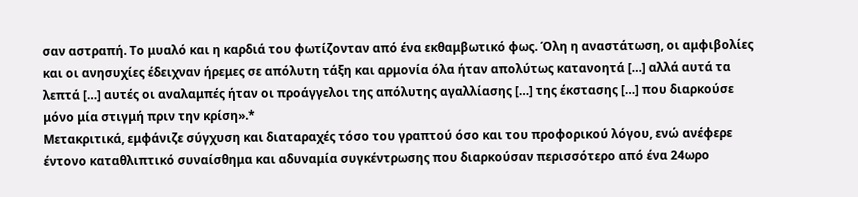σαν αστραπή. Το μυαλό και η καρδιά του φωτίζονταν από ένα εκθαμβωτικό φως. Όλη η αναστάτωση, οι αμφιβολίες και οι ανησυχίες έδειχναν ήρεμες σε απόλυτη τάξη και αρμονία όλα ήταν απολύτως κατανοητά […] αλλά αυτά τα λεπτά […] αυτές οι αναλαμπές ήταν οι προάγγελοι της απόλυτης αγαλλίασης […] της έκστασης […] που διαρκούσε μόνο μία στιγμή πριν την κρίση».*
Μετακριτικά, εμφάνιζε σύγχυση και διαταραχές τόσο του γραπτού όσο και του προφορικού λόγου, ενώ ανέφερε έντονο καταθλιπτικό συναίσθημα και αδυναμία συγκέντρωσης που διαρκούσαν περισσότερο από ένα 24ωρο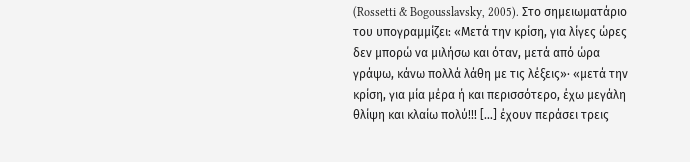(Rossetti & Bogousslavsky, 2005). Στο σημειωματάριο του υπογραμμίζει: «Μετά την κρίση, για λίγες ώρες δεν μπορώ να μιλήσω και όταν, μετά από ώρα γράψω, κάνω πολλά λάθη με τις λέξεις»· «μετά την κρίση, για μία μέρα ή και περισσότερο, έχω μεγάλη θλίψη και κλαίω πολύ!!! […] έχουν περάσει τρεις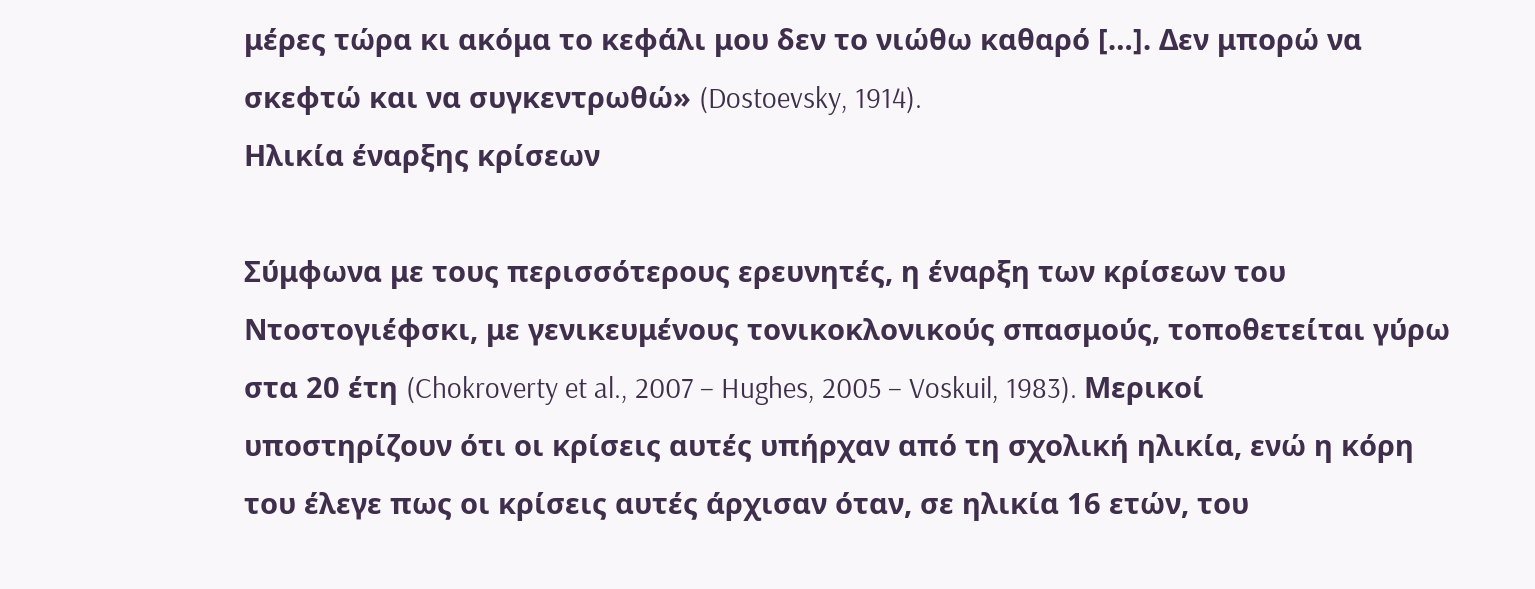μέρες τώρα κι ακόμα το κεφάλι μου δεν το νιώθω καθαρό […]. Δεν μπορώ να σκεφτώ και να συγκεντρωθώ» (Dostoevsky, 1914).
Ηλικία έναρξης κρίσεων

Σύμφωνα με τους περισσότερους ερευνητές, η έναρξη των κρίσεων του Ντοστογιέφσκι, με γενικευμένους τονικοκλονικούς σπασμούς, τοποθετείται γύρω στα 20 έτη (Chokroverty et al., 2007 – Hughes, 2005 – Voskuil, 1983). Μερικοί υποστηρίζουν ότι οι κρίσεις αυτές υπήρχαν από τη σχολική ηλικία, ενώ η κόρη του έλεγε πως οι κρίσεις αυτές άρχισαν όταν, σε ηλικία 16 ετών, του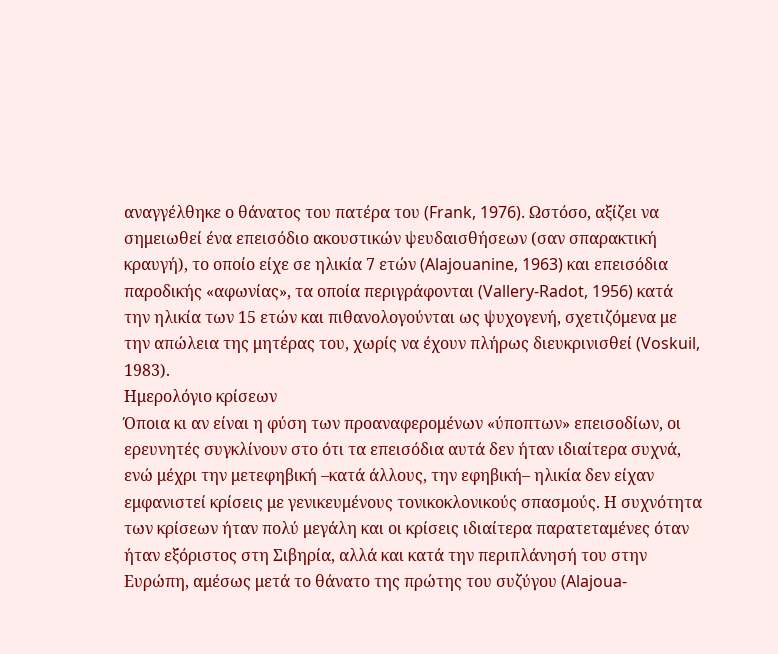αναγγέλθηκε ο θάνατος του πατέρα του (Frank, 1976). Ωστόσο, αξίζει να σημειωθεί ένα επεισόδιο ακουστικών ψευδαισθήσεων (σαν σπαρακτική κραυγή), το οποίο είχε σε ηλικία 7 ετών (Alajouanine, 1963) και επεισόδια παροδικής «αφωνίας», τα οποία περιγράφονται (Vallery-Radot, 1956) κατά την ηλικία των 15 ετών και πιθανολογούνται ως ψυχογενή, σχετιζόμενα με την απώλεια της μητέρας του, χωρίς να έχουν πλήρως διευκρινισθεί (Voskuil, 1983).
Ημερολόγιο κρίσεων
Όποια κι αν είναι η φύση των προαναφερομένων «ύποπτων» επεισοδίων, οι ερευνητές συγκλίνουν στο ότι τα επεισόδια αυτά δεν ήταν ιδιαίτερα συχνά, ενώ μέχρι την μετεφηβική –κατά άλλους, την εφηβική– ηλικία δεν είχαν εμφανιστεί κρίσεις με γενικευμένους τονικοκλονικούς σπασμούς. Η συχνότητα των κρίσεων ήταν πολύ μεγάλη και οι κρίσεις ιδιαίτερα παρατεταμένες όταν ήταν εξόριστος στη Σιβηρία, αλλά και κατά την περιπλάνησή του στην Ευρώπη, αμέσως μετά το θάνατο της πρώτης του συζύγου (Alajoua-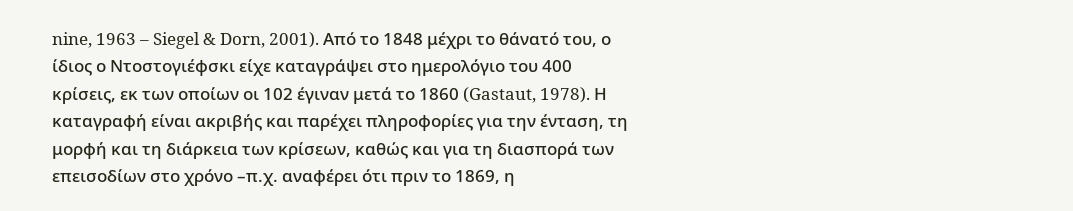nine, 1963 – Siegel & Dorn, 2001). Από το 1848 μέχρι το θάνατό του, ο ίδιος ο Ντοστογιέφσκι είχε καταγράψει στο ημερολόγιο του 400 κρίσεις, εκ των οποίων οι 102 έγιναν μετά το 1860 (Gastaut, 1978). Η καταγραφή είναι ακριβής και παρέχει πληροφορίες για την ένταση, τη μορφή και τη διάρκεια των κρίσεων, καθώς και για τη διασπορά των επεισοδίων στο χρόνο –π.χ. αναφέρει ότι πριν το 1869, η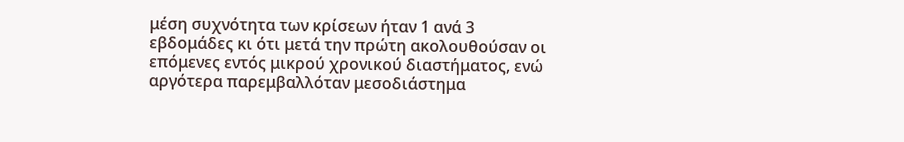μέση συχνότητα των κρίσεων ήταν 1 ανά 3 εβδομάδες κι ότι μετά την πρώτη ακολουθούσαν οι επόμενες εντός μικρού χρονικού διαστήματος, ενώ αργότερα παρεμβαλλόταν μεσοδιάστημα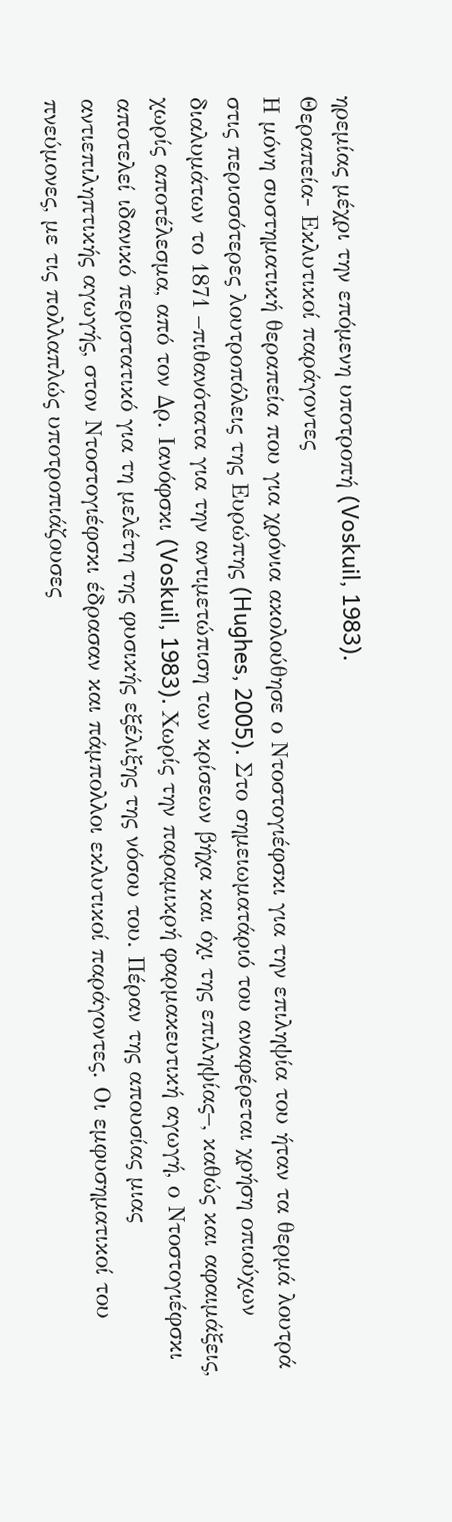ηρεμίας μέχρι την επόμενη υποτροπή (Voskuil, 1983).
Θεραπεία- Εκλυτικοί παράγοντες
Η μόνη συστηματική θεραπεία που για χρόνια ακολούθησε ο Ντοστογιέφσκι για την επιληψία του ήταν τα θερμά λουτρά στις περισσότερες λουτροπόλεις της Ευρώπης (Hughes, 2005). Στο σημειωματάριό του αναφέρεται χρήση οπιούχων διαλυμάτων το 1871 –πιθανότατα για την αντιμετώπιση των κρίσεων βήχα και όχι της επιληψίας–, καθώς και αφαιμάξεις, χωρίς αποτέλεσμα, από τον Δρ. Ιανόφσκι (Voskuil, 1983). Χωρίς την παραμικρή φαρμακευτική αγωγή, ο Ντοστογιέφσκι αποτελεί ιδανικό περιστατικό για τη μελέτη της φυσικής εξέλιξης της νόσου του. Πέραν της απουσίας μιας αντιεπιληπτικής αγωγής, στον Ντοστογιέφσκι έδρασαν και πάμπολλοι εκλυτικοί παράγοντες. Οι εμφυσηματικοί του πνεύμονες, με τις πολλαπλώς υποτροπιάζουσες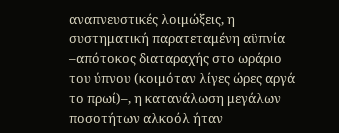αναπνευστικές λοιμώξεις, η συστηματική παρατεταμένη αϋπνία –απότοκος διαταραχής στο ωράριο του ύπνου (κοιμόταν λίγες ώρες αργά το πρωί)–, η κατανάλωση μεγάλων ποσοτήτων αλκοόλ ήταν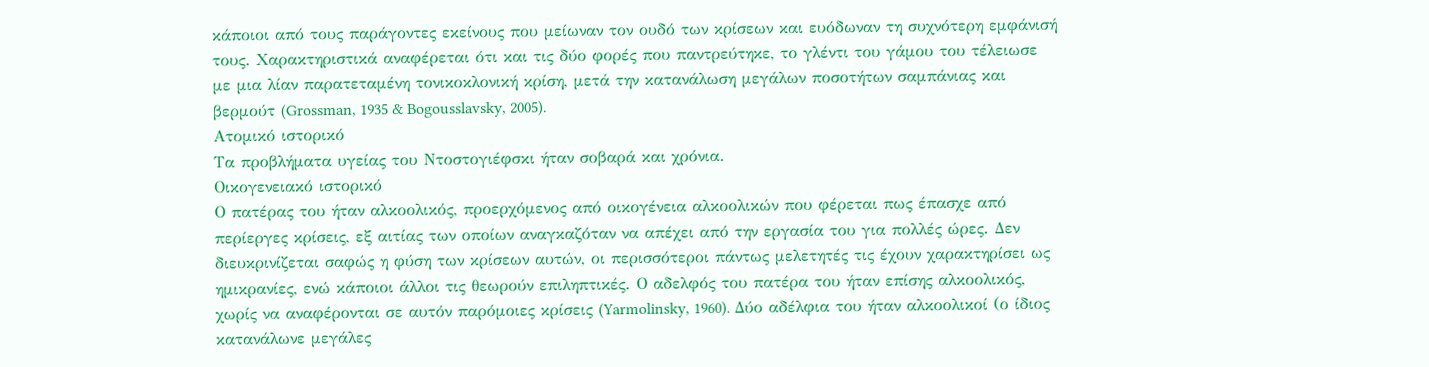κάποιοι από τους παράγοντες εκείνους που μείωναν τον ουδό των κρίσεων και ευόδωναν τη συχνότερη εμφάνισή τους. Χαρακτηριστικά αναφέρεται ότι και τις δύο φορές που παντρεύτηκε, το γλέντι του γάμου του τέλειωσε με μια λίαν παρατεταμένη τονικοκλονική κρίση, μετά την κατανάλωση μεγάλων ποσοτήτων σαμπάνιας και βερμούτ (Grossman, 1935 & Bogousslavsky, 2005).
Ατομικό ιστορικό
Τα προβλήματα υγείας του Ντοστογιέφσκι ήταν σοβαρά και χρόνια.
Oικογενειακό ιστορικό
Ο πατέρας του ήταν αλκοολικός, προερχόμενος από οικογένεια αλκοολικών που φέρεται πως έπασχε από περίεργες κρίσεις, εξ αιτίας των οποίων αναγκαζόταν να απέχει από την εργασία του για πολλές ώρες. Δεν διευκρινίζεται σαφώς η φύση των κρίσεων αυτών, οι περισσότεροι πάντως μελετητές τις έχουν χαρακτηρίσει ως ημικρανίες, ενώ κάποιοι άλλοι τις θεωρούν επιληπτικές. Ο αδελφός του πατέρα του ήταν επίσης αλκοολικός, χωρίς να αναφέρονται σε αυτόν παρόμοιες κρίσεις (Yarmolinsky, 1960). Δύο αδέλφια του ήταν αλκοολικοί (ο ίδιος κατανάλωνε μεγάλες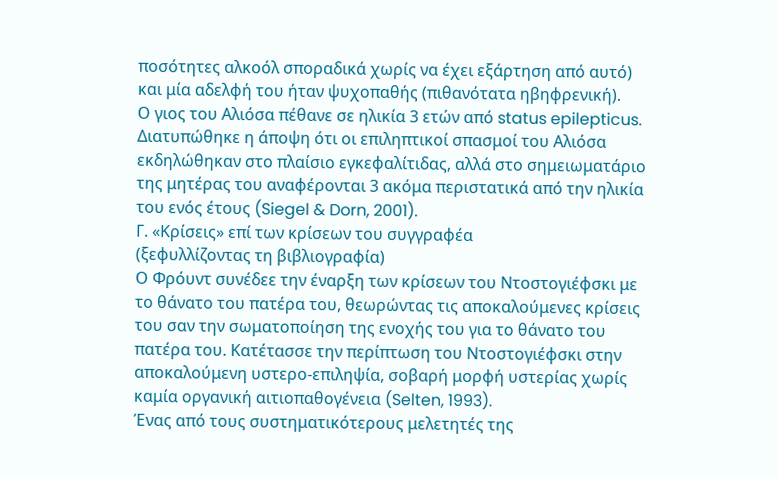ποσότητες αλκοόλ σποραδικά χωρίς να έχει εξάρτηση από αυτό) και μία αδελφή του ήταν ψυχοπαθής (πιθανότατα ηβηφρενική).
Ο γιος του Αλιόσα πέθανε σε ηλικία 3 ετών από status epilepticus. Διατυπώθηκε η άποψη ότι οι επιληπτικοί σπασμοί του Αλιόσα εκδηλώθηκαν στο πλαίσιο εγκεφαλίτιδας, αλλά στο σημειωματάριο της μητέρας του αναφέρονται 3 ακόμα περιστατικά από την ηλικία του ενός έτους (Siegel & Dorn, 2001).
Γ. «Κρίσεις» επί των κρίσεων του συγγραφέα
(ξεφυλλίζοντας τη βιβλιογραφία)
Ο Φρόυντ συνέδεε την έναρξη των κρίσεων του Ντοστογιέφσκι με το θάνατο του πατέρα του, θεωρώντας τις αποκαλούμενες κρίσεις του σαν την σωματοποίηση της ενοχής του για το θάνατο του πατέρα του. Κατέτασσε την περίπτωση του Ντοστογιέφσκι στην αποκαλούμενη υστερο-επιληψία, σοβαρή μορφή υστερίας χωρίς καμία οργανική αιτιοπαθογένεια (Selten, 1993).
Ένας από τους συστηματικότερους μελετητές της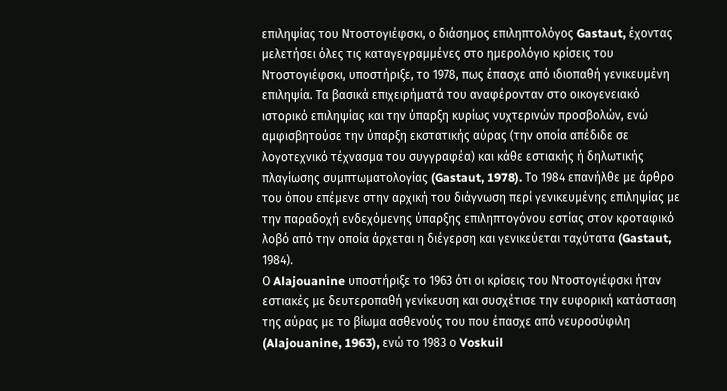επιληψίας του Ντοστογιέφσκι, ο διάσημος επιληπτολόγος Gastaut, έχοντας μελετήσει όλες τις καταγεγραμμένες στο ημερολόγιο κρίσεις του Ντοστογιέφσκι, υποστήριξε, το 1978, πως έπασχε από ιδιοπαθή γενικευμένη επιληψία. Τα βασικά επιχειρήματά του αναφέρονταν στο οικογενειακό ιστορικό επιληψίας και την ύπαρξη κυρίως νυχτερινών προσβολών, ενώ αμφισβητούσε την ύπαρξη εκστατικής αύρας (την οποία απέδιδε σε λογοτεχνικό τέχνασμα του συγγραφέα) και κάθε εστιακής ή δηλωτικής πλαγίωσης συμπτωματολογίας (Gastaut, 1978). Το 1984 επανήλθε με άρθρο του όπου επέμενε στην αρχική του διάγνωση περί γενικευμένης επιληψίας με την παραδοχή ενδεχόμενης ύπαρξης επιληπτογόνου εστίας στον κροταφικό λοβό από την οποία άρχεται η διέγερση και γενικεύεται ταχύτατα (Gastaut, 1984).
Ο Alajouanine υποστήριξε το 1963 ότι οι κρίσεις του Ντοστογιέφσκι ήταν εστιακές με δευτεροπαθή γενίκευση και συσχέτισε την ευφορική κατάσταση της αύρας με το βίωμα ασθενούς του που έπασχε από νευροσύφιλη (Alajouanine, 1963), ενώ το 1983 ο Voskuil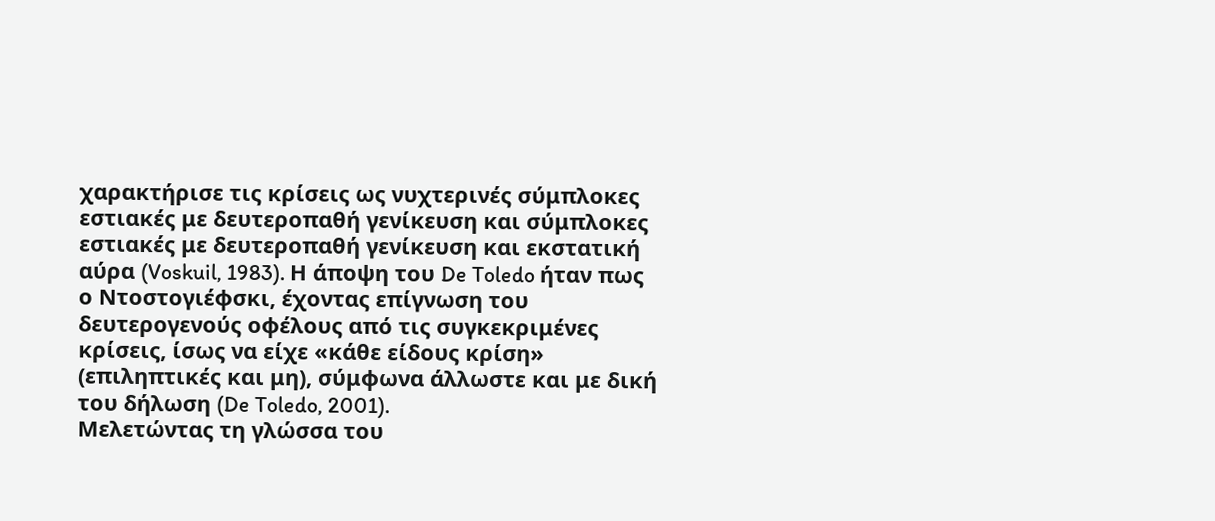χαρακτήρισε τις κρίσεις ως νυχτερινές σύμπλοκες εστιακές με δευτεροπαθή γενίκευση και σύμπλοκες εστιακές με δευτεροπαθή γενίκευση και εκστατική αύρα (Voskuil, 1983). Η άποψη του De Toledo ήταν πως ο Ντοστογιέφσκι, έχοντας επίγνωση του δευτερογενούς οφέλους από τις συγκεκριμένες κρίσεις, ίσως να είχε «κάθε είδους κρίση» (επιληπτικές και μη), σύμφωνα άλλωστε και με δική του δήλωση (De Toledo, 2001).
Μελετώντας τη γλώσσα του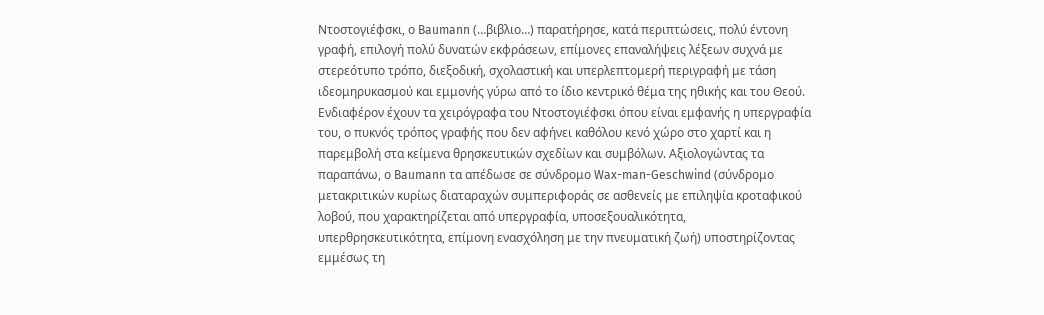Ντοστογιέφσκι, ο Baumann (…βιβλιο…) παρατήρησε, κατά περιπτώσεις, πολύ έντονη γραφή, επιλογή πολύ δυνατών εκφράσεων, επίμονες επαναλήψεις λέξεων συχνά με στερεότυπο τρόπο, διεξοδική, σχολαστική και υπερλεπτομερή περιγραφή με τάση ιδεομηρυκασμού και εμμονής γύρω από το ίδιο κεντρικό θέμα της ηθικής και του Θεού. Ενδιαφέρον έχουν τα χειρόγραφα του Ντοστογιέφσκι όπου είναι εμφανής η υπεργραφία του, ο πυκνός τρόπος γραφής που δεν αφήνει καθόλου κενό χώρο στο χαρτί και η παρεμβολή στα κείμενα θρησκευτικών σχεδίων και συμβόλων. Αξιολογώντας τα παραπάνω, ο Baumann τα απέδωσε σε σύνδρομο Wax-man-Geschwind (σύνδρομο μετακριτικών κυρίως διαταραχών συμπεριφοράς σε ασθενείς με επιληψία κροταφικού λοβού, που χαρακτηρίζεται από υπεργραφία, υποσεξουαλικότητα, υπερθρησκευτικότητα, επίμονη ενασχόληση με την πνευματική ζωή) υποστηρίζοντας εμμέσως τη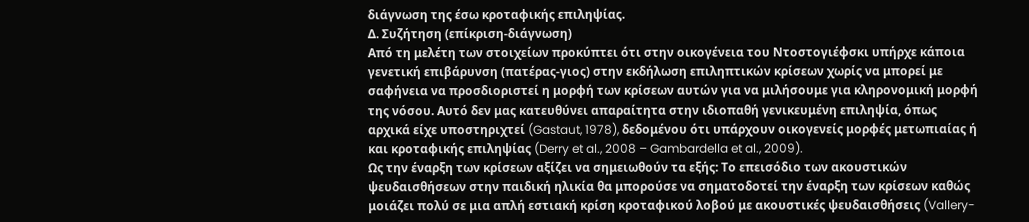διάγνωση της έσω κροταφικής επιληψίας.
Δ. Συζήτηση (επίκριση-διάγνωση)
Από τη μελέτη των στοιχείων προκύπτει ότι στην οικογένεια του Ντοστογιέφσκι υπήρχε κάποια γενετική επιβάρυνση (πατέρας-γιος) στην εκδήλωση επιληπτικών κρίσεων χωρίς να μπορεί με σαφήνεια να προσδιοριστεί η μορφή των κρίσεων αυτών για να μιλήσουμε για κληρονομική μορφή της νόσου. Αυτό δεν μας κατευθύνει απαραίτητα στην ιδιοπαθή γενικευμένη επιληψία, όπως αρχικά είχε υποστηριχτεί (Gastaut, 1978), δεδομένου ότι υπάρχουν οικογενείς μορφές μετωπιαίας ή και κροταφικής επιληψίας (Derry et al., 2008 – Gambardella et al., 2009).
Ως την έναρξη των κρίσεων αξίζει να σημειωθούν τα εξής: Το επεισόδιο των ακουστικών ψευδαισθήσεων στην παιδική ηλικία θα μπορούσε να σηματοδοτεί την έναρξη των κρίσεων καθώς μοιάζει πολύ σε μια απλή εστιακή κρίση κροταφικού λοβού με ακουστικές ψευδαισθήσεις (Vallery-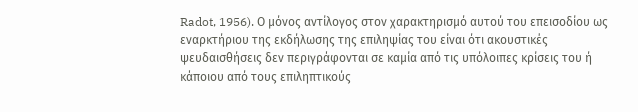Radot, 1956). Ο μόνος αντίλογος στον χαρακτηρισμό αυτού του επεισοδίου ως εναρκτήριου της εκδήλωσης της επιληψίας του είναι ότι ακουστικές ψευδαισθήσεις δεν περιγράφονται σε καμία από τις υπόλοιπες κρίσεις του ή κάποιου από τους επιληπτικούς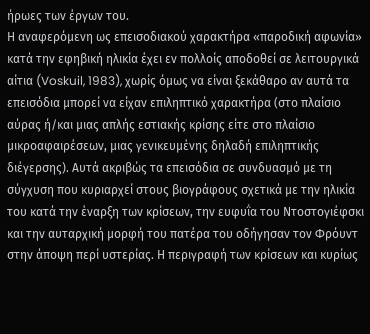ήρωες των έργων του.
Η αναφερόμενη ως επεισοδιακού χαρακτήρα «παροδική αφωνία» κατά την εφηβική ηλικία έχει εν πολλοίς αποδοθεί σε λειτουργικά αίτια (Voskuil, 1983), χωρίς όμως να είναι ξεκάθαρο αν αυτά τα επεισόδια μπορεί να είχαν επιληπτικό χαρακτήρα (στο πλαίσιο αύρας ή/και μιας απλής εστιακής κρίσης είτε στο πλαίσιο μικροαφαιρέσεων, μιας γενικευμένης δηλαδή επιληπτικής διέγερσης). Αυτά ακριβώς τα επεισόδια σε συνδυασμό με τη σύγχυση που κυριαρχεί στους βιογράφους σχετικά με την ηλικία του κατά την έναρξη των κρίσεων, την ευφυΐα του Ντοστογιέφσκι και την αυταρχική μορφή του πατέρα του οδήγησαν τον Φρόυντ στην άποψη περί υστερίας. Η περιγραφή των κρίσεων και κυρίως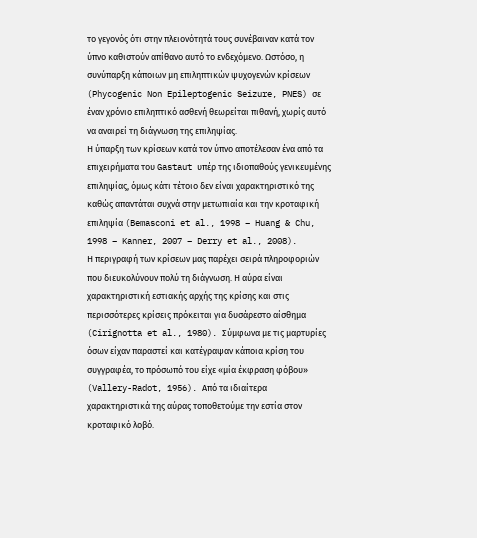το γεγονός ότι στην πλειονότητά τους συνέβαιναν κατά τον ύπνο καθιστούν απίθανο αυτό το ενδεχόμενο. Ωστόσο, η συνύπαρξη κάποιων μη επιληπτικών ψυχογενών κρίσεων (Phycogenic Non Epileptogenic Seizure, PNES) σε έναν χρόνιο επιληπτικό ασθενή θεωρείται πιθανή, χωρίς αυτό να αναιρεί τη διάγνωση της επιληψίας.
Η ύπαρξη των κρίσεων κατά τον ύπνο αποτέλεσαν ένα από τα επιχειρήματα του Gastaut υπέρ της ιδιοπαθούς γενικευμένης επιληψίας, όμως κάτι τέτοιο δεν είναι χαρακτηριστικό της καθώς απαντάται συχνά στην μετωπιαία και την κροταφική επιληψία (Bemasconi et al., 1998 – Huang & Chu, 1998 – Kanner, 2007 – Derry et al., 2008).
Η περιγραφή των κρίσεων μας παρέχει σειρά πληροφοριών που διευκολύνουν πολύ τη διάγνωση. Η αύρα είναι χαρακτηριστική εστιακής αρχής της κρίσης και στις περισσότερες κρίσεις πρόκειται για δυσάρεστο αίσθημα (Cirignotta et al., 1980). Σύμφωνα με τις μαρτυρίες όσων είχαν παραστεί και κατέγραψαν κάποια κρίση του συγγραφέα, το πρόσωπό του είχε «μία έκφραση φόβου» (Vallery-Radot, 1956). Από τα ιδιαίτερα χαρακτηριστικά της αύρας τοποθετούμε την εστία στον κροταφικό λοβό.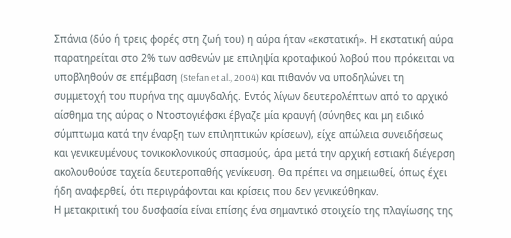Σπάνια (δύο ή τρεις φορές στη ζωή του) η αύρα ήταν «εκστατική». Η εκστατική αύρα παρατηρείται στο 2% των ασθενών με επιληψία κροταφικού λοβού που πρόκειται να υποβληθούν σε επέμβαση (Stefan et al., 2004) και πιθανόν να υποδηλώνει τη συμμετοχή του πυρήνα της αμυγδαλής. Εντός λίγων δευτερολέπτων από το αρχικό αίσθημα της αύρας ο Ντοστογιέφσκι έβγαζε μία κραυγή (σύνηθες και μη ειδικό σύμπτωμα κατά την έναρξη των επιληπτικών κρίσεων), είχε απώλεια συνειδήσεως και γενικευμένους τονικοκλονικούς σπασμούς, άρα μετά την αρχική εστιακή διέγερση ακολουθούσε ταχεία δευτεροπαθής γενίκευση. Θα πρέπει να σημειωθεί, όπως έχει ήδη αναφερθεί, ότι περιγράφονται και κρίσεις που δεν γενικεύθηκαν.
Η μετακριτική του δυσφασία είναι επίσης ένα σημαντικό στοιχείο της πλαγίωσης της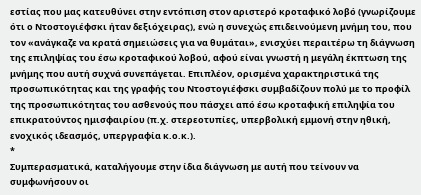εστίας που μας κατευθύνει στην εντόπιση στον αριστερό κροταφικό λοβό (γνωρίζουμε ότι ο Ντοστογιέφσκι ήταν δεξιόχειρας), ενώ η συνεχώς επιδεινούμενη μνήμη του, που τον «ανάγκαζε να κρατά σημειώσεις για να θυμάται», ενισχύει περαιτέρω τη διάγνωση της επιληψίας του έσω κροταφικού λοβού, αφού είναι γνωστή η μεγάλη έκπτωση της μνήμης που αυτή συχνά συνεπάγεται. Επιπλέον, ορισμένα χαρακτηριστικά της προσωπικότητας και της γραφής του Ντοστογιέφσκι συμβαδίζουν πολύ με το προφίλ της προσωπικότητας του ασθενούς που πάσχει από έσω κροταφική επιληψία του επικρατούντος ημισφαιρίου (π.χ. στερεοτυπίες, υπερβολική εμμονή στην ηθική, ενοχικός ιδεασμός, υπεργραφία κ.ο.κ.).
*
Συμπερασματικά, καταλήγουμε στην ίδια διάγνωση με αυτή που τείνουν να συμφωνήσουν οι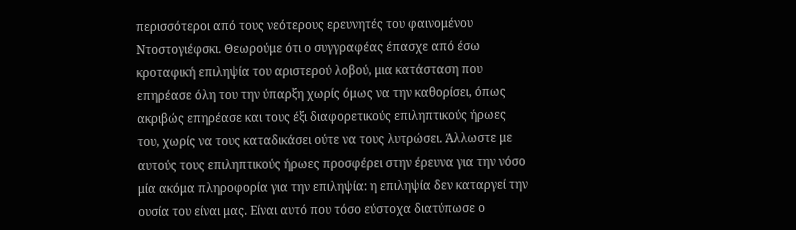περισσότεροι από τους νεότερους ερευνητές του φαινομένου Ντοστογιέφσκι. Θεωρούμε ότι ο συγγραφέας έπασχε από έσω κροταφική επιληψία του αριστερού λοβού, μια κατάσταση που επηρέασε όλη του την ύπαρξη χωρίς όμως να την καθορίσει, όπως ακριβώς επηρέασε και τους έξι διαφορετικούς επιληπτικούς ήρωες του, χωρίς να τους καταδικάσει ούτε να τους λυτρώσει. Άλλωστε με αυτούς τους επιληπτικούς ήρωες προσφέρει στην έρευνα για την νόσο μία ακόμα πληροφορία για την επιληψία: η επιληψία δεν καταργεί την ουσία του είναι μας. Είναι αυτό που τόσο εύστοχα διατύπωσε ο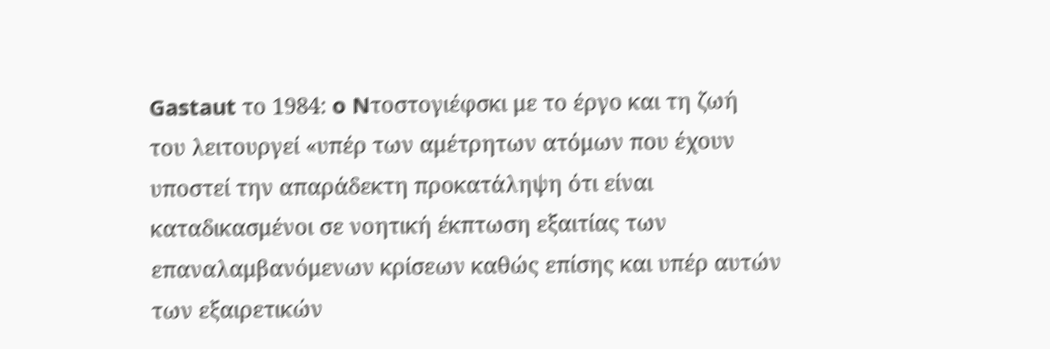Gastaut τo 1984: o Nτοστογιέφσκι με το έργο και τη ζωή του λειτουργεί «υπέρ των αμέτρητων ατόμων που έχουν υποστεί την απαράδεκτη προκατάληψη ότι είναι καταδικασμένοι σε νοητική έκπτωση εξαιτίας των επαναλαμβανόμενων κρίσεων καθώς επίσης και υπέρ αυτών των εξαιρετικών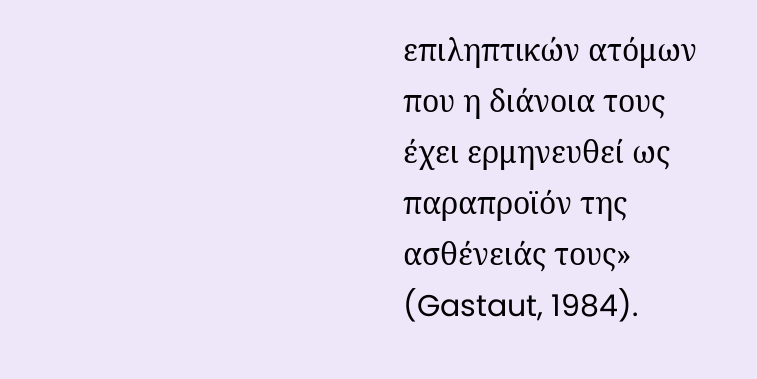επιληπτικών ατόμων που η διάνοια τους έχει ερμηνευθεί ως παραπροϊόν της ασθένειάς τους» (Gastaut, 1984).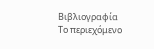Βιβλιογραφία
Το περιεχόμενο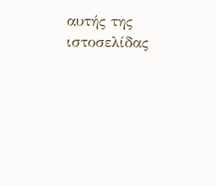αυτής της ιστοσελίδας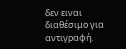δεν ειναι διαθέσιμο για αντιγραφή.